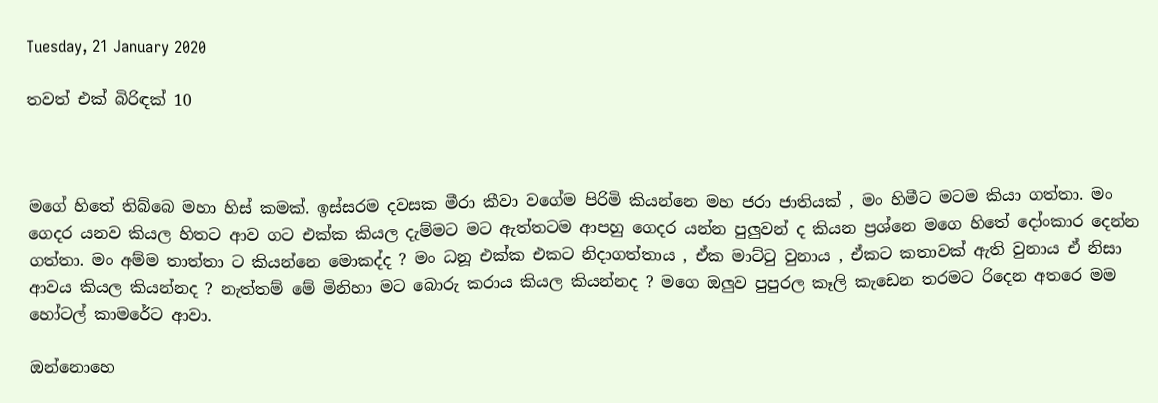Tuesday, 21 January 2020

තවත් එක් බිරිඳක් 10



මගේ හිතේ තිබ්බෙ මහා හිස් කමක්. ඉස්සරම දවසක මීරා කීවා වගේම පිරිමි කියන්නෙ මහ ජරා ජාතියක් , මං හිමීට මටම කියා ගත්තා. මං ගෙදර යනව කියල හිතට ආව ගට එක්ක කියල දැම්මට මට ඇත්තටම ආපහු ගෙදර යන්න පුලුවන් ද කියන ප්‍රශ්නෙ මගෙ හිතේ දෝංකාර දෙන්න ගත්තා. මං අම්ම තාත්තා ට කියන්නෙ මොකද්ද ? මං ධනූ එක්ක එකට නිදාගත්තාය , ඒක මාට්ටු වුනාය , ඒකට කතාවක් ඇති වුනාය ඒ නිසා ආවය කියල කියන්නද ? නැත්තම් මේ මිනිහා මට බොරු කරාය කියල කියන්නද ? මගෙ ඔලුව පුපුරල කෑලි කැඩෙන තරමට රිදෙන අතරෙ මම හෝටල් කාමරේට ආවා.

ඔන්නොහෙ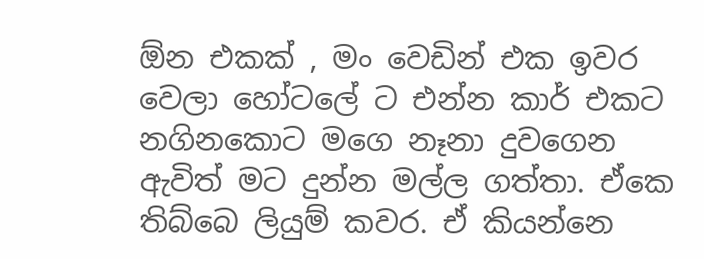ඕන එකක් , මං වෙඩින් එක ඉවර වෙලා හෝටලේ ට එන්න කාර් එකට නගිනකොට මගෙ නෑනා දුවගෙන ඇවිත් මට දුන්න මල්ල ගත්තා. ඒකෙ තිබ්බෙ ලියුම් කවර. ඒ කියන්නෙ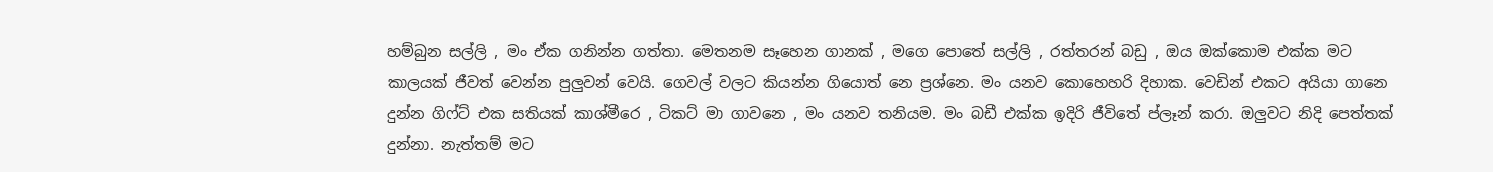හම්බුන සල්ලි , මං ඒක ගනින්න ගත්තා. මෙතනම සෑහෙන ගානක් , මගෙ පොතේ සල්ලි , රත්තරන් බඩු , ඔය ඔක්කොම එක්ක මට කාලයක් ජීවත් වෙන්න පුලුවන් වෙයි. ගෙවල් වලට කියන්න ගියොත් නෙ ප්‍රශ්නෙ. මං යනව කොහෙහරි දිහාක. වෙඩින් එකට අයියා ගානෙ දුන්න ගිෆ්ට් එක සතියක් කාශ්මීරෙ , ටිකට් මා ගාවනෙ , මං යනව තනියම. මං බඩී එක්ක ඉදිරි ජීවිතේ ප්ලෑන් කරා. ඔලුවට නිදි පෙත්තක් දුන්නා. නැත්තම් මට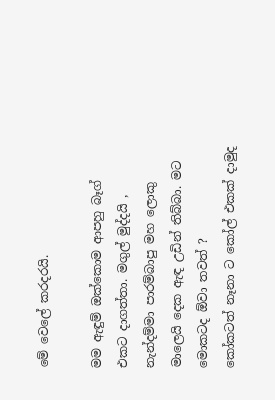මේ වෙලේ කරදරයි.

මම ඇඳුම් ඔක්කොම ආපහු බෑග් එකට දාගත්තා. මගුල් මුද්දයි , නැන්දම්මා පාරම්බාපු මහ ලොකු මාලෙයි දෙක ඇඳ උඩින් තිබ්බා. මට මොකටද ඕවා තවත් ?
කෝකටත් නෑනා ට කෝල් එකක් දාමුද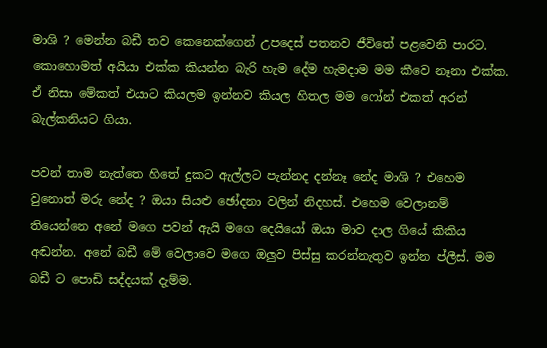මාශි ? මෙන්න බඩී තව කෙනෙක්ගෙන් උපදෙස් පතනව ජීවිතේ පළවෙනි පාරට. කොහොමත් අයියා එක්ක කියන්න බැරි හැම දේම හැමදාම මම කීවෙ නෑනා එක්ක. ඒ නිසා මේකත් එයාට කියලම ඉන්නව කියල හිතල මම ෆෝන් එකත් අරන් බැල්කනියට ගියා.

පවන් තාම නැත්තෙ හිතේ දුකට ඇල්ලට පැන්නද දන්නෑ නේද මාශි ? එහෙම වුනොත් මරු නේද ? ඔයා සියළු ඡෝදනා වලින් නිදහස්. එහෙම වෙලානම් තියෙන්නෙ අනේ මගෙ පවන් ඇයි මගෙ දෙයියෝ ඔයා මාව දාල ගියේ කිකිය අඬන්න. අනේ බඩී මේ වෙලාවෙ මගෙ ඔලුව පිස්සු කරන්නැතුව ඉන්න ප්ලීස්. මම බඩී ට පොඩි සද්දයක් දැම්ම.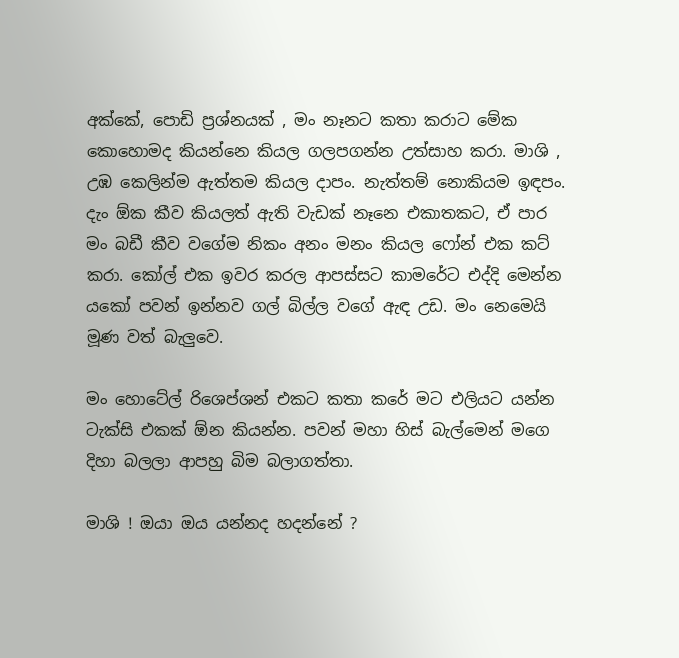අක්කේ, පොඩි ප්‍රශ්නයක් , මං නෑනට කතා කරාට මේක කොහොමද කියන්නෙ කියල ගලපගන්න උත්සාහ කරා. මාශි , උඹ කෙලින්ම ඇත්තම කියල දාපං. නැත්තම් නොකියම ඉඳපං. දැං ඕක කීව කියලත් ඇති වැඩක් නෑනෙ එකාතකට, ඒ පාර මං බඩී කීව වගේම නිකං අනං මනං කියල ෆෝන් එක කට් කරා. කෝල් එක ඉවර කරල ආපස්සට කාමරේට එද්දි මෙන්න යකෝ පවන් ඉන්නව ගල් බිල්ල වගේ ඇඳ උඩ. මං නෙමෙයි මූණ වත් බැලුවෙ.

මං හොටේල් රිශෙප්ශන් එකට කතා කරේ මට එලියට යන්න ටැක්සි එකක් ඕන කියන්න. පවන් මහා හිස් බැල්මෙන් මගෙ දිහා බලලා ආපහු බිම බලාගත්තා.

මාශි ! ඔයා ඔය යන්නද හදන්නේ ?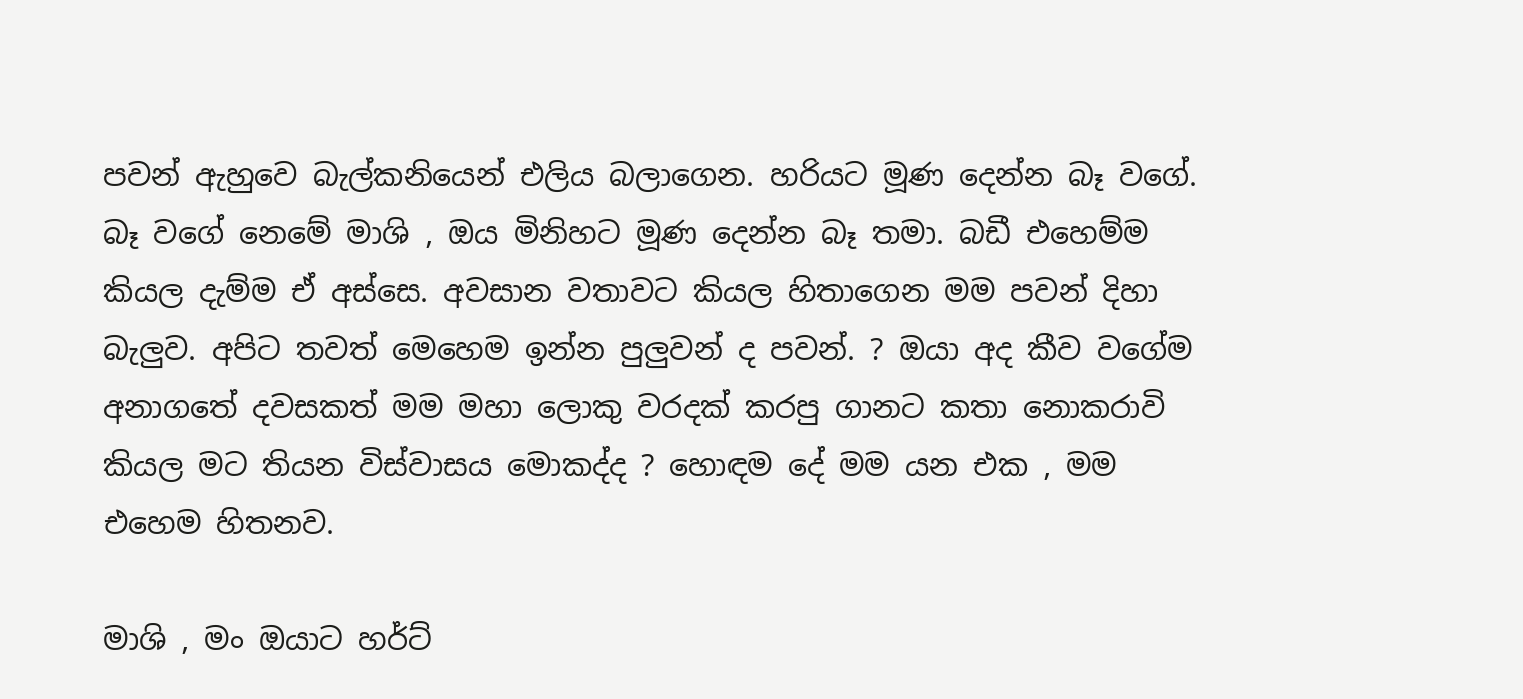පවන් ඇහුවෙ බැල්කනියෙන් එලිය බලාගෙන. හරියට මූණ දෙන්න බෑ වගේ. බෑ වගේ නෙමේ මාශි , ඔය මිනිහට මූණ දෙන්න බෑ තමා. බඩී එහෙම්ම කියල දැම්ම ඒ අස්සෙ. අවසාන වතාවට කියල හිතාගෙන මම පවන් දිහා බැලුව. අපිට තවත් මෙහෙම ඉන්න පුලුවන් ද පවන්. ? ඔයා අද කීව වගේම අනාගතේ දවසකත් මම මහා ලොකු වරදක් කරපු ගානට කතා නොකරාවි කියල මට තියන විස්වාසය මොකද්ද ? හොඳම දේ මම යන එක , මම එහෙම හිතනව.

මාශි , මං ඔයාට හර්ට්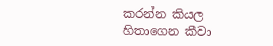කරන්න කියල හිතාගෙන කීවා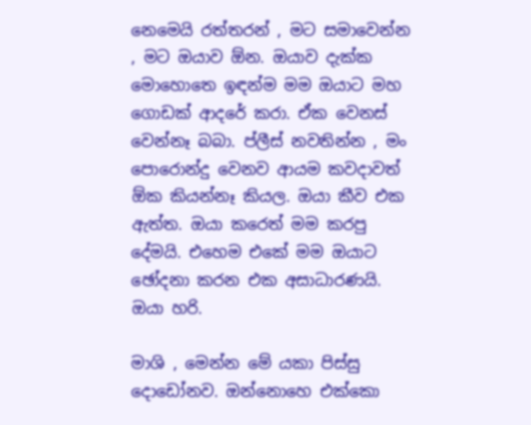නෙමෙයි රත්තරන් , මට සමාවෙන්න , මට ඔයාව ඕන. ඔයාව දැක්ක මොහොතෙ ඉඳන්ම මම ඔයාට මහ ගොඩක් ආදරේ කරා. ඒක වෙනස් වෙන්නෑ බබා. ප්ලීස් නවතින්න , මං පොරොන්දු වෙනව ආයම කවදාවත් ඕක කියන්නෑ කියල. ඔයා කීව එක ඇත්ත. ඔයා කරෙත් මම කරපු දේමයි. එහෙම එකේ මම ඔයාට ඡෝදනා කරන එක අසාධාරණයි. ඔයා හරි.

මාශි , මෙන්න මේ යකා පිස්සු දොඩෝනව. ඔන්නොහෙ එක්කො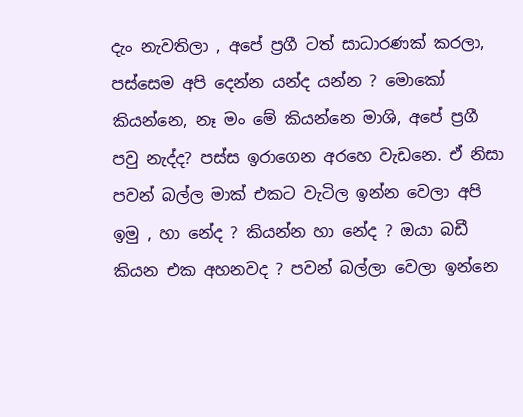දැං නැවතිලා , අපේ ප්‍රගී ටත් සාධාරණක් කරලා, පස්සෙම අපි දෙන්න යන්ද යන්න ? මොකෝ කියන්නෙ, නෑ මං මේ කියන්නෙ මාශි, අපේ ප්‍රගී පවු නැද්ද? පස්ස ඉරාගෙන අරහෙ වැඩනෙ. ඒ නිසා පවන් බල්ල මාක් එකට වැටිල ඉන්න වෙලා අපි ඉමු , හා නේද ? කියන්න හා නේද ? ඔයා බඩී කියන එක අහනවද ? පවන් බල්ලා වෙලා ඉන්නෙ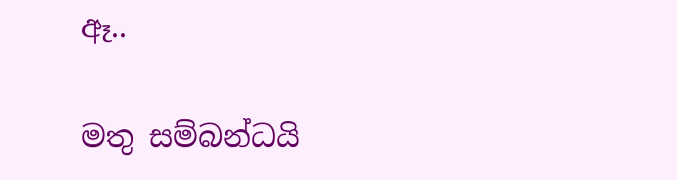ඈ..

මතු සම්බන්ධයි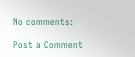No comments:

Post a Comment